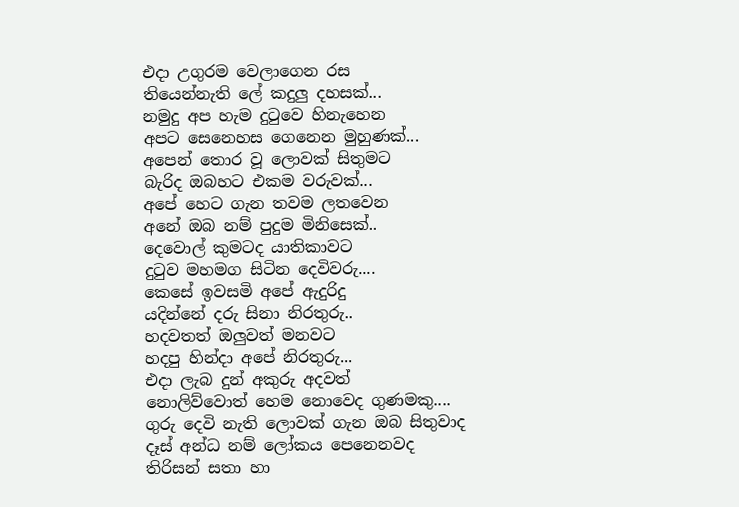එදා උගුරම වෙලාගෙන රස
තියෙන්නැති ලේ කදුලු දහසක්...
නමුදු අප හැම දුටුවෙ හිනැහෙන
අපට සෙනෙහස ගෙනෙන මුහුණක්...
අපෙන් තොර වූ ලොවක් සිතුමට
බැරිද ඔබහට එකම වරුවක්...
අපේ හෙට ගැන තවම ලතවෙන
අනේ ඔබ නම් පුදුම මිනිසෙක්..
දෙවොල් කුමටද යාතිකාවට
දුටුව මහමග සිටින දෙවිවරු....
කෙසේ ඉවසමි අපේ ඇදුරිදු
යදින්නේ දරු සිනා නිරතුරු..
හදවතත් ඔලුවත් මනවට
හදපු හින්දා අපේ නිරතුරු...
එදා ලැබ දුන් අකුරු අදවත්
නොලිව්වොත් හෙම නොවෙද ගුණමකු....
ගුරු දෙවි නැති ලොවක් ගැන ඔබ සිතුවාද
දෑස් අන්ධ නම් ලෝකය පෙනෙනවද
තිරිසන් සතා හා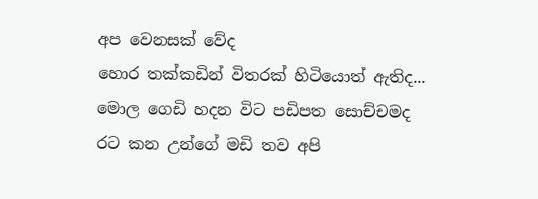අප වෙනසක් වේද
හොර තක්කඩින් විතරක් හිටියොත් ඇතිද...
මොල ගෙඩි හදන විට පඩිපත සොච්චමද
රට කන උන්ගේ මඩි තව අපි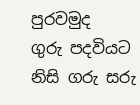පුරවමුද
ගුරු පදවියට නිසි ගරු සරු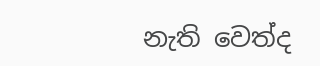නැති වෙත්ද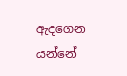ඇදගෙන යන්නේ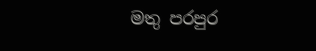මතු පරපුර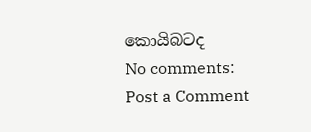කොයිබටද
No comments:
Post a Comment